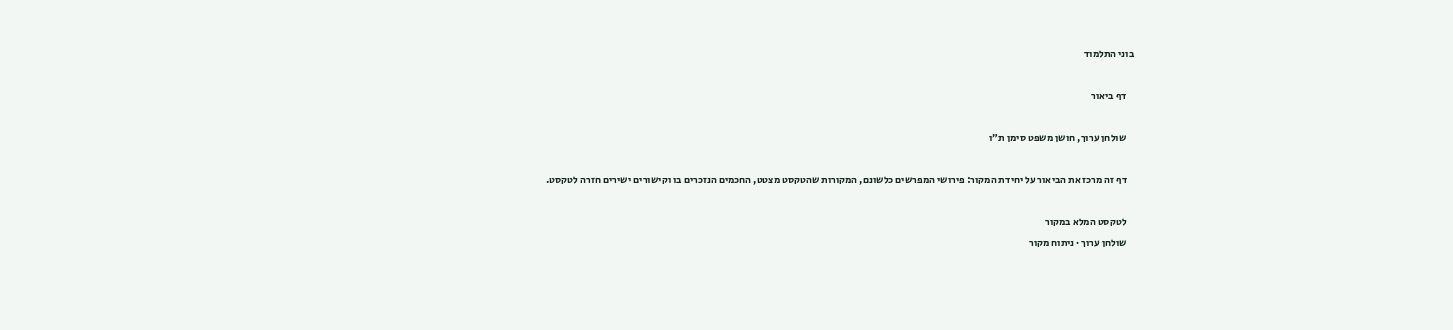בוני התלמוד

    דף ביאור

    שולחן ערוך, חושן משפט סימן ת״ו

    דף זה מרכז את הביאור על יחידת המקור: פירושי המפרשים כלשונם, המקורות שהטקסט מצטט, החכמים הנזכרים בו וקישורים ישירים חזרה לטקסט.

    לטקסט המלא במקור
    שולחן ערוך · ניתוח מקור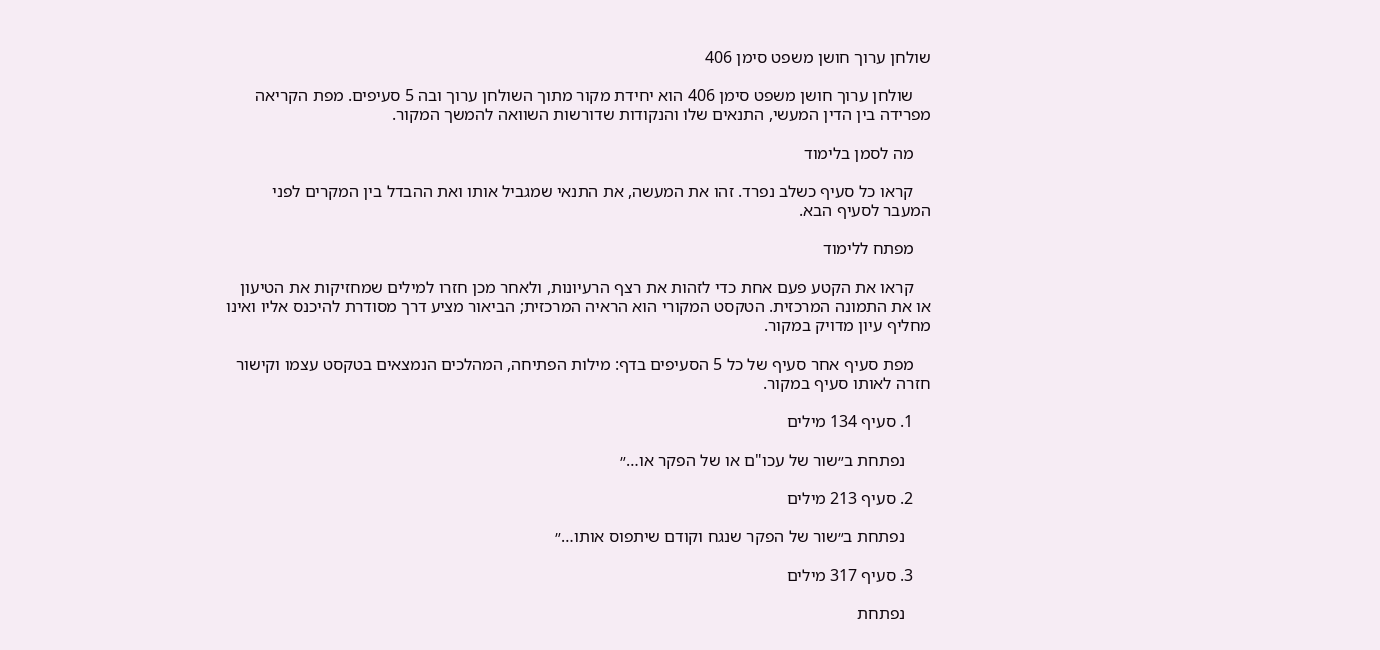שולחן ערוך חושן משפט סימן 406

    שולחן ערוך חושן משפט סימן 406 הוא יחידת מקור מתוך השולחן ערוך ובה 5 סעיפים. מפת הקריאה מפרידה בין הדין המעשי, התנאים שלו והנקודות שדורשות השוואה להמשך המקור.

    מה לסמן בלימוד

    קראו כל סעיף כשלב נפרד. זהו את המעשה, את התנאי שמגביל אותו ואת ההבדל בין המקרים לפני המעבר לסעיף הבא.

    מפתח ללימוד

    קראו את הקטע פעם אחת כדי לזהות את רצף הרעיונות, ולאחר מכן חזרו למילים שמחזיקות את הטיעון או את התמונה המרכזית. הטקסט המקורי הוא הראיה המרכזית; הביאור מציע דרך מסודרת להיכנס אליו ואינו מחליף עיון מדויק במקור.

    מפת סעיף אחר סעיף של כל 5 הסעיפים בדף: מילות הפתיחה, המהלכים הנמצאים בטקסט עצמו וקישור חזרה לאותו סעיף במקור.

    1. סעיף 134 מילים

      נפתחת ב״שור של עכו"ם או של הפקר או…״

    2. סעיף 213 מילים

      נפתחת ב״שור של הפקר שנגח וקודם שיתפוס אותו…״

    3. סעיף 317 מילים

      נפתחת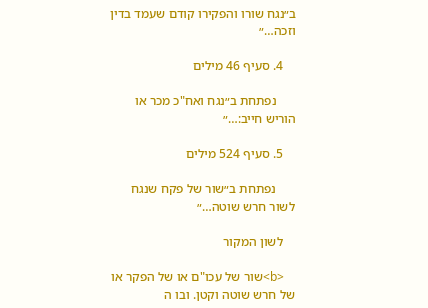ב״נגח שורו והפקירו קודם שעמד בדין וזכה…״

    4. סעיף 46 מילים

      נפתחת ב״נגח ואח"כ מכר או הוריש חייב:…״

    5. סעיף 524 מילים

      נפתחת ב״שור של פקח שנגח לשור חרש שוטה…״

    לשון המקור

    <b>שור של עכו"ם או של הפקר או של חרש שוטה וקטן. ובו ה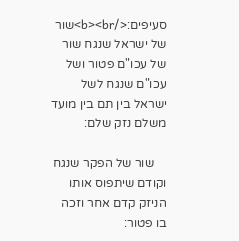סעיפים:</b><br>שור של ישראל שנגח שור של עכו"ם פטור ושל עכו"ם שנגח לשל ישראל בין תם בין מועד משלם נזק שלם:

    שור של הפקר שנגח וקודם שיתפוס אותו הניזק קדם אחר וזכה בו פטור: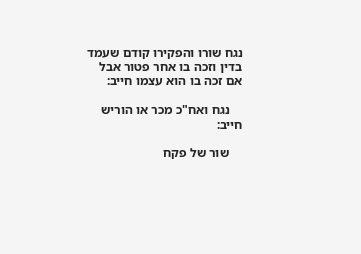נגח שורו והפקירו קודם שעמד בדין וזכה בו אחר פטור אבל אם זכה בו הוא עצמו חייב:

    נגח ואח"כ מכר או הוריש חייב:

    שור של פקח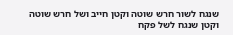שנגח לשור חרש שוטה וקטן חייב ושל חרש שוטה וקטן שנגח לשל פקח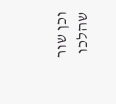וכן שור שהלכו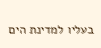בעליו למדינת הים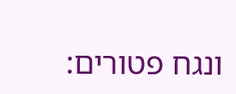ונגח פטורים: